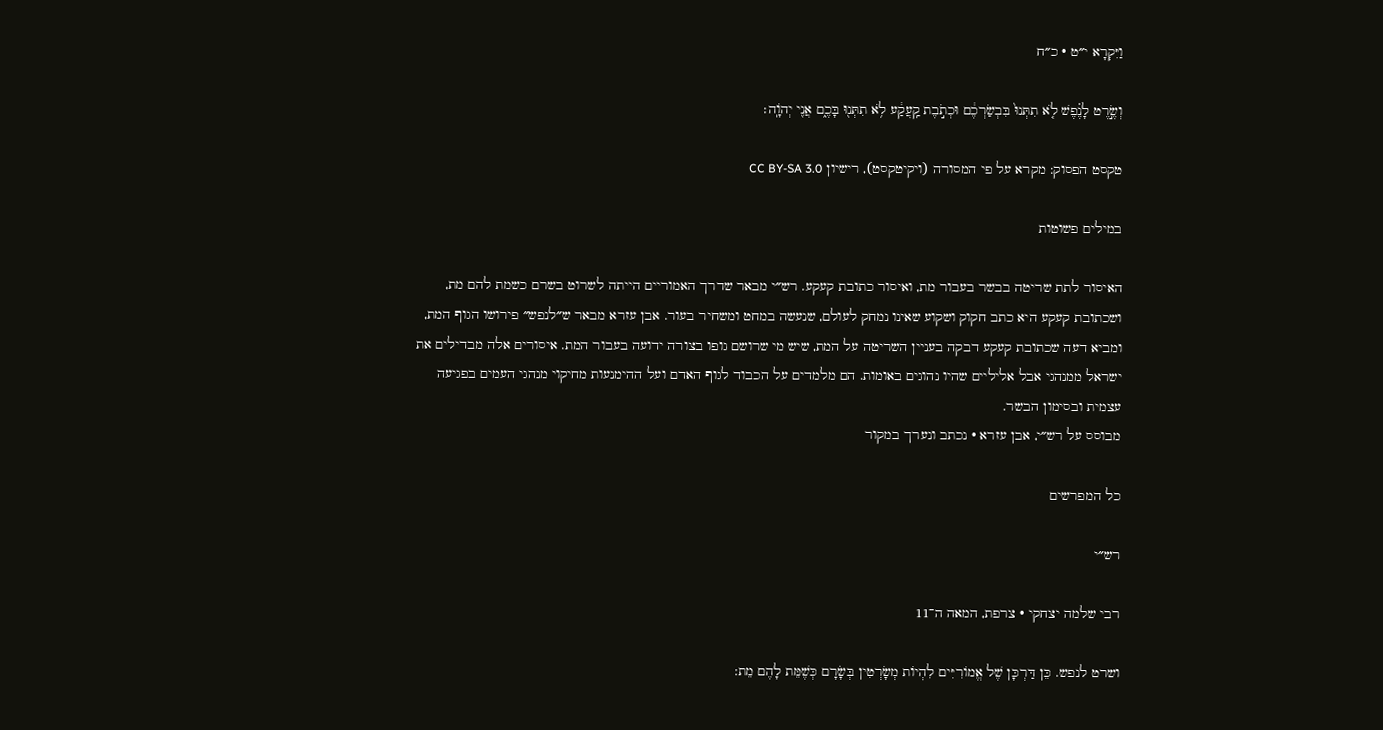וַיִּקְרָא י״ט · כ״ח

וְשֶׂ֣רֶט לָנֶ֗פֶשׁ לֹ֤א תִתְּנוּ֙ בִּבְשַׂרְכֶ֔ם וּכְתֹ֣בֶת קַֽעֲקַ֔ע לֹ֥א תִתְּנ֖וּ בָּכֶ֑ם אֲנִ֖י יְהֹוָֽה׃

טקסט הפסוק: מקרא על פי המסורה (ויקיטקסט), רישיון CC BY-SA 3.0

במילים פשוטות

האיסור לתת שריטה בבשר בעבור מת, ואיסור כתובת קעקע. רש״י מבאר שדרך האמוריים הייתה לשרוט בשרם כשמת להם מת, ושכתובת קעקע היא כתב חקוק ושקוע שאינו נמחק לעולם, שנעשה במחט ומשחיר בעור. אבן עזרא מבאר ש״לנפש״ פירושו הגוף המת, ומביא דעה שכתובת קעקע דבקה בעניין השריטה על המת, שיש מי שרושם גופו בצורה ידועה בעבור המת. איסורים אלה מבדילים את ישראל ממנהגי אבל אליליים שהיו נהוגים באומות. הם מלמדים על הכבוד לגוף האדם ועל ההימנעות מחיקוי מנהגי העמים בפגיעה עצמית ובסימון הבשר.
מבוסס על רש״י, אבן עזרא · נכתב ונערך במקור

כל המפרשים

רש״י

רבי שלמה יצחקי · צרפת, המאה ה־11

ושרט לנפש. כֵּן דַּרְכָּן שֶׁל אֱמוֹרִיִּים לִהְיוֹת מְשָׂרְטִין בְּשָֹרָם כְּשֶׁמֵּת לָהֶם מֵת: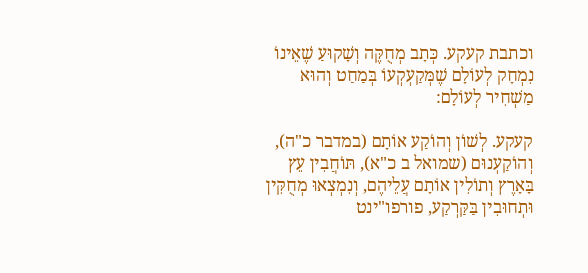וכתבת קעקע. כְּתָב מְחֻקֶּה וְשָׁקוּעַ שֶׁאֵינוֹ נִמְחָק לְעוֹלָם שֶׁמְּקַעְקְעוֹ בְּמַחַט וְהוּא מַשְׁחִיר לְעוֹלָם:

קעקע. לְשׁוֹן וְהוֹקַע אוֹתָם (במדבר כ"ה), וְהוֹקַעְנוּם (שמואל ב כ"א), תּוֹחֲבִין עֵץ בָּאָרֶץ וְתוֹלִין אוֹתָם עֲלֵיהֶם, וְנִמְצְאוּ מְחֻקִּין וּתְחוּבִין בַּקַּרְקַע, פורפו"ינט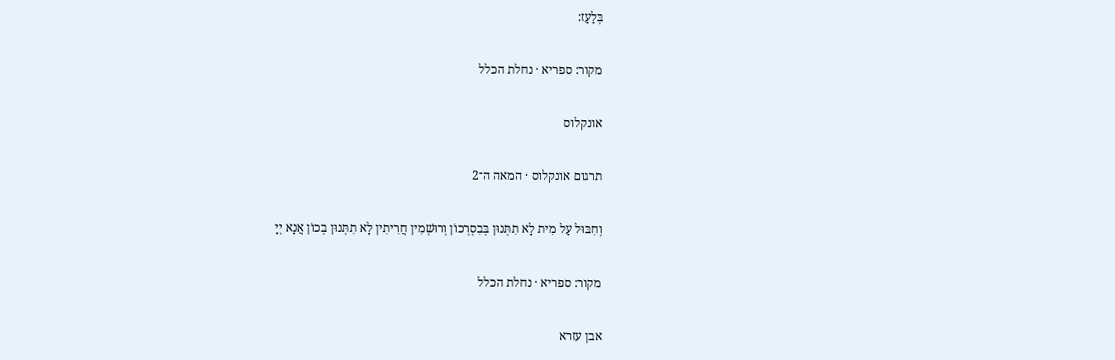בְּלַעַז:

מקור: ספריא · נחלת הכלל

אונקלוס

תרגום אונקלוס · המאה ה־2

וְחִבּוּל עַל מִית לָא תִתְּנוּן בְּבִסְרְכוֹן וְרוּשְׁמִין חֲרִיתִין לָא תִתְּנוּן בְכוֹן אֲנָא יְיָ

מקור: ספריא · נחלת הכלל

אבן עזרא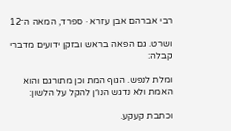רבי אברהם אבן עזרא · ספרד, המאה ה־12

ושרט. גם הפאה בראש ובזקן ידועים מדברי קבלה:

ומלת לנפש. הגוף המת וכן מתורגם והוא האמת ולא נדגש הנו״ן להקל על הלשון:

וכתבת קעקע.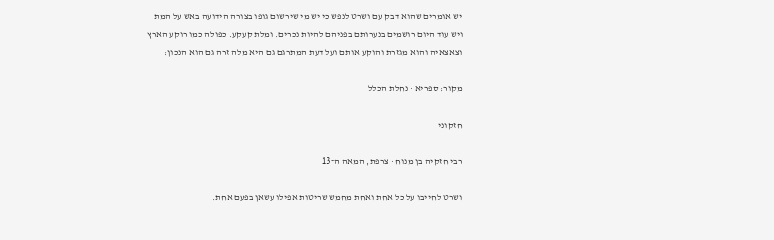יש אומרים שהוא דבק עם ושרט לנפש כי יש מי שירשום גופו בצורה הידועה באש על המת ויש עוד היום רושמים בנערותם בפניהם להיות נכרים. ומלת קעקע. כפולה כמו רוקע הארץ וצאצאיה והוא מגזרת והוקע אותם ועל דעת המתרגם גם היא מלה זרה גם הוא הנכון:

מקור: ספריא · נחלת הכלל

חזקוני

רבי חזקיה בן מנוח · צרפת, המאה ה־13

ושרט לחייבו על כל אחת ואחת מחמש שריטות אפילו עשאן בפעם אחת.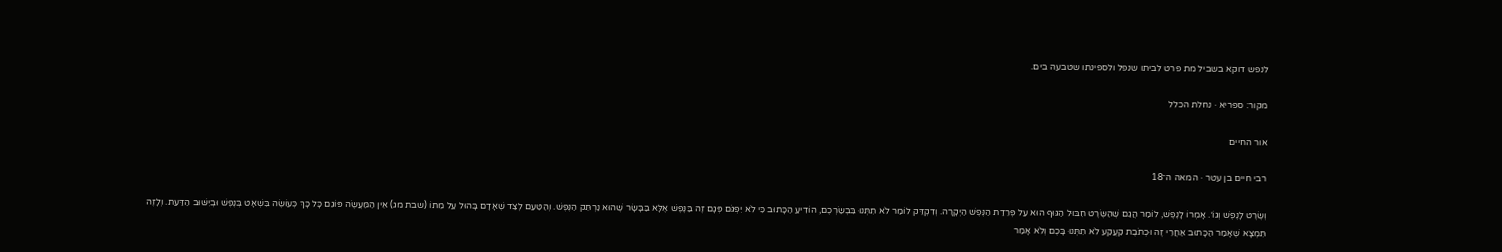לנפש דוקא בשביל מת פרט לביתו שנפל ולספינתו שטבעה בים.

מקור: ספריא · נחלת הכלל

אור החיים

רבי חיים בן עטר · המאה ה־18

וְשֶׂרֶט לָנֶפֶשׁ וְגוֹ׳. אָמְרוֹ לָנֶפֶשׁ, לוֹמַר הֲגַם שֶׁהַשֶּׂרֶט חִבּוּל הַגּוּף הוּא עַל פְּרֵדַת הַנֶּפֶשׁ הַיְקָרָה. וְדִקְדֵּק לוֹמַר לֹא תִתְּנוּ בִּבְשַׂרְכֶם, הוֹדִיעַ הַכָּתוּב כִּי לֹא יִפְגֹּם פְּגָם זֶה בַּנֶּפֶשׁ אֶלָּא בַּבָּשָׂר שֶׁהוּא נַרְתֵּק הַנֶּפֶשׁ. וְהַטַּעַם לְצַד שֶׁאָדָם בָּהוּל עַל מֵתוֹ (שבת מג) אֵין הַמַּעֲשֶׂה פּוֹגֵם כָּל כָּךְ כְּעוֹשֶׂה בִּשְׁאָט בְּנֶפֶשׁ וּבְיִשּׁוּב הַדַּעַת. וְלָזֶה תִּמְצָא שֶׁאָמַר הַכָּתוּב אַחֲרֵי זֶה וּכְתֹבֶת קַעֲקַע לֹא תִתְּנוּ בָּכֶם וְלֹא אָמַר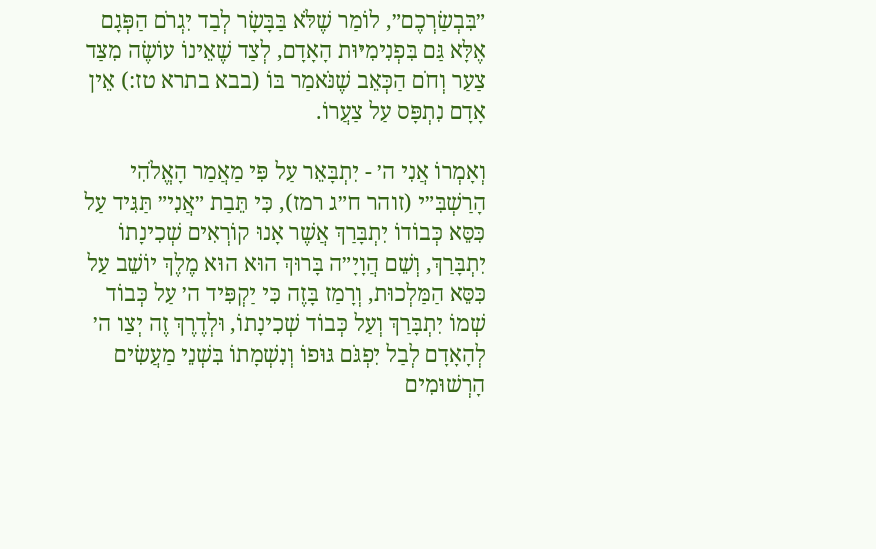״בִּבְשַׂרְכֶם״, לוֹמַר שֶׁלֹּא בַּבָּשָׂר לְבַד יִגְרֹם הַפְּגָם אֶלָּא גַּם בִּפְנִימִיּוּת הָאָדָם, לְצַד שֶׁאֵינוֹ עוֹשֶׂה מִצַּד צַעַר וְחֹם הַכְּאֵב שֶׁנֹּאמַר בּוֹ (בבא בתרא טז:) אֵין אָדָם נִתְפָּס עַל צַעֲרוֹ.

וְאָמְרוֹ אֲנִי ה׳ - יִתְבָּאֵר עַל פִּי מַאֲמַר הָאֱלֹהִי הָרַשְׁבִּ״י (זוהר ח״ג רמז), כִּי תֵּבַת ״אֲנִי״ תַּגִּיד עַל כִּסֵּא כְּבוֹדוֹ יִתְבָּרַךְ אֲשֶׁר אָנוּ קוֹרְאִים שְׁכִינָתוֹ יִתְבָּרַךְ, וְשֵׁם הֲוָיָ״ה בָּרוּךְ הוּא הוּא מֶלֶךְ יוֹשֵׁב עַל כִּסֵּא הַמַּלְכוּת, וְרָמַז בָּזֶה כִּי יַקְפִּיד ה׳ עַל כְּבוֹד שְׁמוֹ יִתְבָּרַךְ וְעַל כְּבוֹד שְׁכִינָתוֹ, וּלְדֶרֶךְ זֶה יְצַו ה׳ לְהָאָדָם לְבַל יִפְגֹּם גּוּפוֹ וְנִשְׁמָתוֹ בִּשְׁנֵי מַעֲשִׂים הָרְשׁוּמִים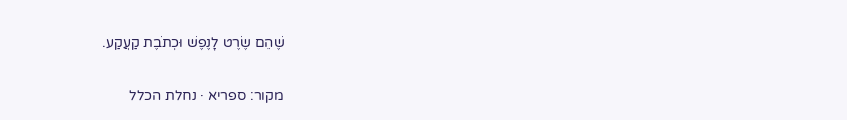שֶׁהֵם שֶׂרֶט לָנֶפֶשׁ וּכְתֹבֶת קַעֲקַע.

מקור: ספריא · נחלת הכלל